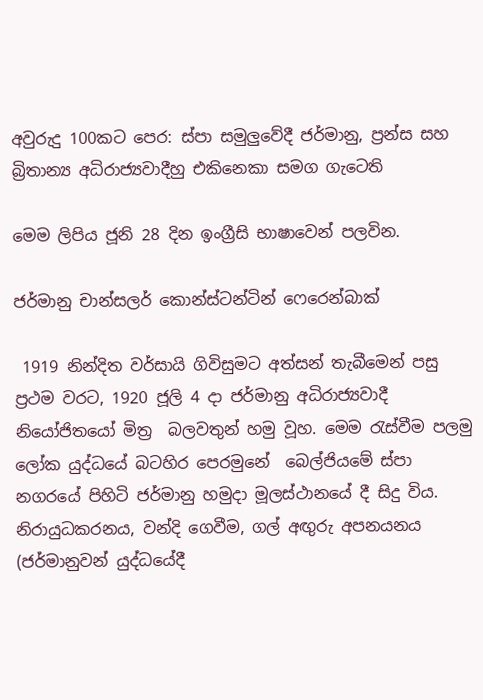අවුරුදු 100කට පෙර: ස්පා සමුලුවේදී ජර්මානු, ප්‍රන්ස සහ බ්‍රිතාන්‍ය අධිරාජ්‍යවාදීහු එකිනෙකා සමග ගැටෙති

මෙම ලිපිය ජූනි 28 දින ඉංග්‍රීසි භාෂාවෙන් පලවින.

ජර්මානු චාන්සලර් කොන්ස්ටන්ටින් ෆෙරෙන්බාක්

 1919 නින්දිත වර්සායි ගිවිසුමට අත්සන් තැබීමෙන් පසු ප්‍රථම වරට, 1920 ජූලි 4 දා ජර්මානු අධිරාජ්‍යවාදී  නියෝජිතයෝ මිත්‍ර  බලවතුන් හමු වූහ. මෙම රැස්වීම පලමු ලෝක යුද්ධයේ බටහිර පෙරමුනේ  බෙල්ජියමේ ස්පා නගරයේ පිහිටි ජර්මානු හමුදා මූලස්ථානයේ දී සිදු විය. නිරායුධකරනය, වන්දි ගෙවීම, ගල් අඟුරු අපනයනය (ජර්මානුවන් යුද්ධයේදී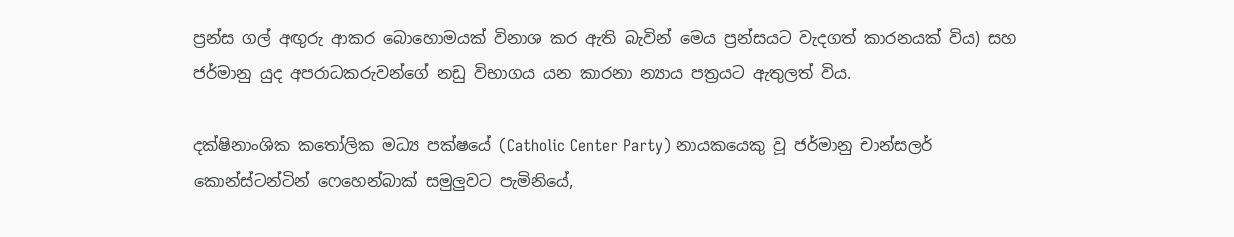ප්‍රන්ස ගල් අඟුරු ආකර බොහොමයක් විනාශ කර ඇති බැවින් මෙය ප්‍රන්සයට වැදගත් කාරනයක් විය) සහ ජර්මානු යුද අපරාධකරුවන්ගේ නඩු විභාගය යන කාරනා න්‍යාය පත්‍රයට ඇතුලත් විය.

දක්ෂිනාංශික කතෝලික මධ්‍ය පක්ෂයේ (Catholic Center Party) නායකයෙකු වූ ජර්මානු චාන්සලර් කොන්ස්ටන්ටින් ෆෙහෙන්බාක් සමුලුවට පැමිනියේ,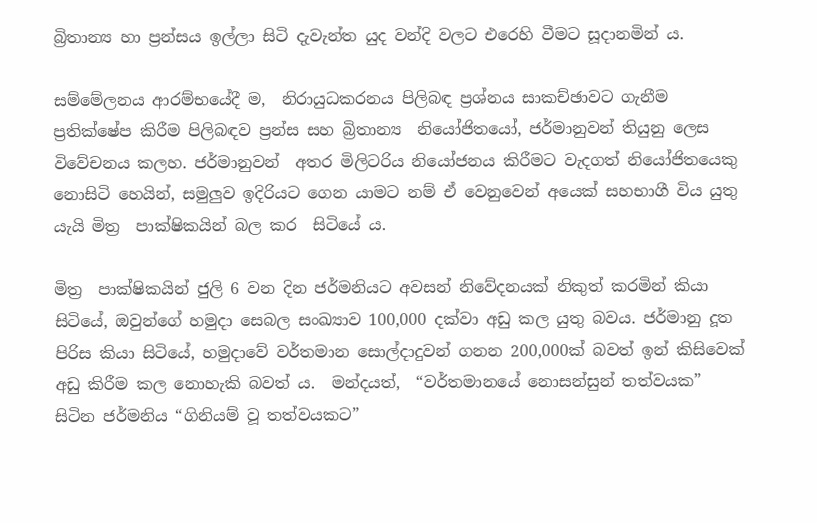බ්‍රිතාන්‍ය හා ප්‍රන්සය ඉල්ලා සිටි දැවැන්ත යුද වන්දි වලට එරෙහි වීමට සූදානමින් ය.

සම්මේලනය ආරම්භයේදී ම,  නිරායුධකරනය පිලිබඳ ප්‍රශ්නය සාකච්ඡාවට ගැනීම ප්‍රතික්ෂේප කිරීම පිලිබඳව ප්‍රන්ස සහ බ්‍රිතාන්‍ය  නියෝජිතයෝ, ජර්මානුවන් තියුනු ලෙස විවේචනය කලහ. ජර්මානුවන්  අතර මිලිටරිය නියෝජනය කිරීමට වැදගත් නියෝජිතයෙකු නොසිටි හෙයින්, සමුලුව ඉදිරියට ගෙන යාමට නම් ඒ වෙනුවෙන් අයෙක් සහභාගී විය යුතු යැයි මිත්‍ර  පාක්ෂිකයින් බල කර  සිටියේ ය.

මිත්‍ර  පාක්ෂිකයින් ජුලි 6 වන දින ජර්මනියට අවසන් නිවේදනයක් නිකුත් කරමින් කියා සිටියේ, ඔවුන්ගේ හමුදා සෙබල සංඛ්‍යාව 100,000 දක්වා අඩු කල යුතු බවය. ජර්මානු දූත පිරිස කියා සිටියේ, හමුදාවේ වර්තමාන සොල්දාදුවන් ගනන 200,000ක් බවත් ඉන් කිසිවෙක් අඩු කිරීම කල නොහැකි බවත් ය.  මන්දයත්,  “වර්තමානයේ නොසන්සුන් තත්වයක” සිටින ජර්මනිය “ගිනියම් වූ තත්වයකට”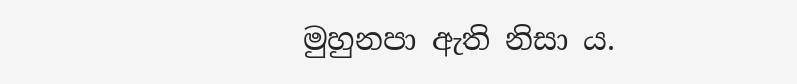මුහුනපා ඇති නිසා ය.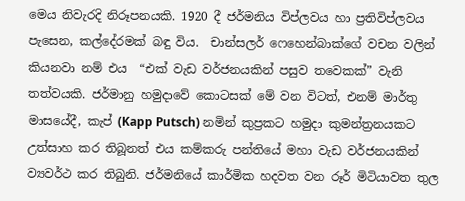මෙය නිවැරදි නිරූපනයකි. 1920 දී ජර්මනිය විප්ලවය හා ප්‍රතිවිප්ලවය පැසෙන, කල්දේරමක් බඳු විය.  චාන්සලර් ෆෙහෙන්බාක්ගේ වචන වලින් කියනවා නම් එය  “එක් වැඩ වර්ජනයකින් පසුව තවෙකක්” වැනි තත්වයකි. ජර්මානු හමුදාවේ කොටසක් මේ වන විටත්, එනම් මාර්තු මාසයේදී, කැප් (Kapp Putsch) නමින් කුප්‍රකට හමුදා කුමන්ත්‍රනයකට උත්සාහ කර තිබූනත් එය කම්කරු පන්තියේ මහා වැඩ වර්ජනයකින් ව්‍යවර්ථ කර තිබුනි. ජර්මනියේ කාර්මික හදවත වන රූර් මිටියාවත තුල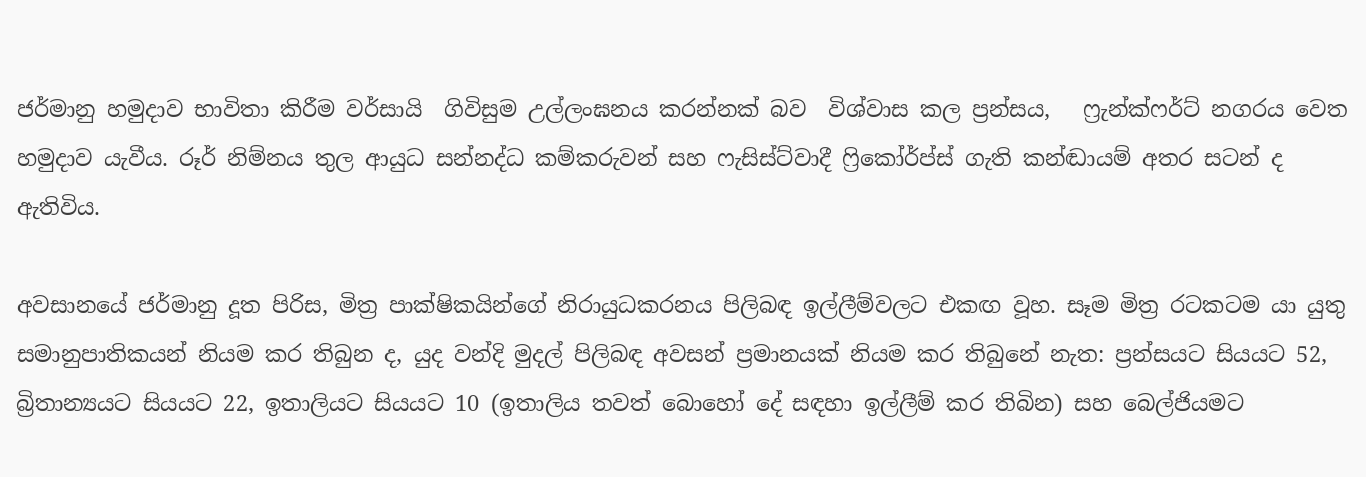ජර්මානු හමුදාව භාවිතා කිරීම වර්සායි  ගිවිසුම උල්ලංඝනය කරන්නක් බව  විශ්වාස කල ප්‍රන්සය,   ෆ්‍රැන්ක්ෆර්ට් නගරය වෙත හමුදාව යැවීය. රූර් නිම්නය තුල ආයුධ සන්නද්ධ කම්කරුවන් සහ ෆැසිස්ට්වාදී ෆ්‍රිකෝර්ප්ස් ගැති කන්ඬායම් අතර සටන් ද ඇතිවිය.

අවසානයේ ජර්මානු දූත පිරිස, මිත්‍ර පාක්ෂිකයින්ගේ නිරායුධකරනය පිලිබඳ ඉල්ලීම්වලට එකඟ වූහ. සෑම මිත්‍ර රටකටම යා යුතු සමානුපාතිකයන් නියම කර තිබුන ද, යුද වන්දි මුදල් පිලිබඳ අවසන් ප්‍රමානයක් නියම කර තිබුනේ නැත: ප්‍රන්සයට සියයට 52, බ්‍රිතාන්‍යයට සියයට 22, ඉතාලියට සියයට 10 (ඉතාලිය තවත් බොහෝ දේ සඳහා ඉල්ලීම් කර තිබින) සහ බෙල්ජියමට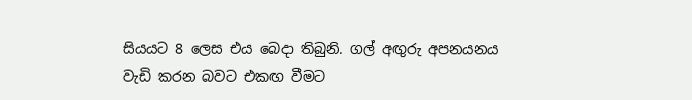සියයට 8 ලෙස එය බෙදා තිබුනි. ගල් අඟුරු අපනයනය වැඩි කරන බවට එකඟ වීමට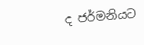ද ජර්මනියට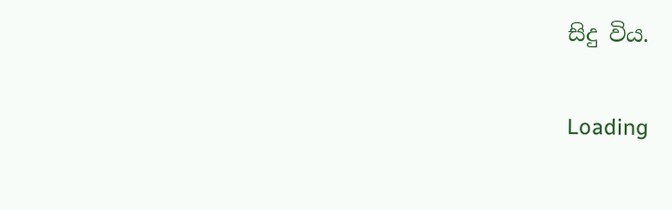සිදු විය.

Loading